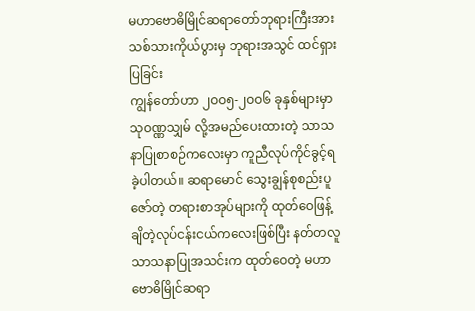မဟာဗောဓိမြိုင်ဆရာတော်ဘုရားကြီးအား
သစ်သားကိုယ်ပွားမှ ဘုရားအသွင် ထင်ရှားပြခြင်း
ကျွန်တော်ဟာ ၂ဝဝ၅-၂ဝဝ၆ ခုနှစ်များမှာ သုဝဏ္ဏသျှမ် လို့အမည်ပေးထားတဲ့ သာသနာပြုစာစဉ်ကလေးမှာ ကူညီလုပ်ကိုင်ခွင့်ရခဲ့ပါတယ်။ ဆရာမောင် သွေးချွန်စုစည်းပူဇော်တဲ့ တရားစာအုပ်များကို ထုတ်ဝေဖြန့်ချိတဲ့လုပ်ငန်းငယ်ကလေးဖြစ်ပြီး နတ်တလူသာသနာပြုအသင်းက ထုတ်ဝေတဲ့ မဟာဗောဓိမြိုင်ဆရာ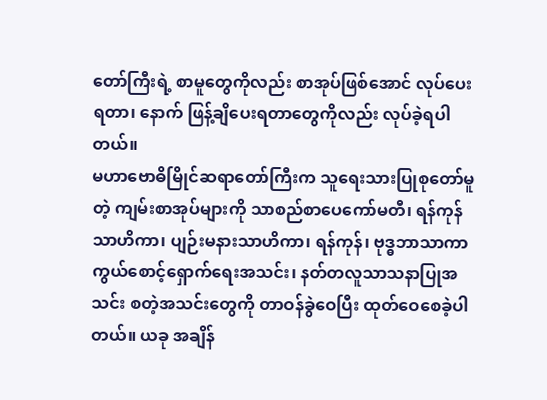တော်ကြီးရဲ့ စာမူတွေကိုလည်း စာအုပ်ဖြစ်အောင် လုပ်ပေးရတာ၊ နောက် ဖြန့်ချိပေးရတာတွေကိုလည်း လုပ်ခဲ့ရပါတယ်။
မဟာဗောဓိမြိုင်ဆရာတော်ကြီးက သူရေးသားပြုစုတော်မူတဲ့ ကျမ်းစာအုပ်များကို သာစည်စာပေကော်မတီ၊ ရန်ကုန်သာဟိကာ၊ ပျဉ်းမနားသာဟိကာ၊ ရန်ကုန်၊ ဗုဒ္ဓဘာသာကာကွယ်စောင့်ရှောက်ရေးအသင်း၊ နတ်တလူသာသနာပြုအသင်း စတဲ့အသင်းတွေကို တာဝန်ခွဲဝေပြီး ထုတ်ဝေစေခဲ့ပါတယ်။ ယခု အချိန်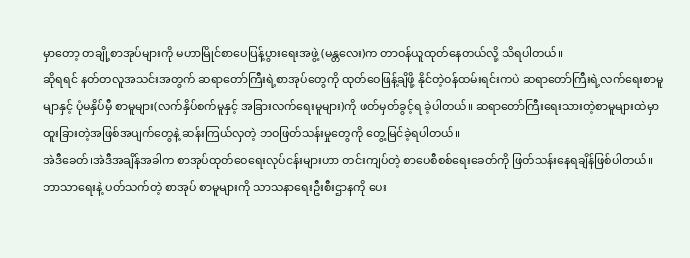မှာတော့ တချို့စာအုပ်များကို မဟာမြိုင်စာပေပြန့်ပွားရေးအဖွဲ့ (မန္တလေး)က တာဝန်ယူထုတ်နေတယ်လို့ သိရပါတယ်။
ဆိုရရင် နတ်တလူအသင်းအတွက် ဆရာတော်ကြီးရဲ့စာအုပ်တွေကို ထုတ်ဝေဖြန့်ချိဖို့ နိုင်တဲ့ဝန်ထမ်းရင်းကပဲ ဆရာတော်ကြီးရဲ့လက်ရေးစာမူမျာနှင့် ပုံမနှိပ်မှီ စာမူများ(လက်နှိပ်စက်မူနှင့် အခြားလက်ရေးမူများ)ကို ဖတ်မှတ်ခွင့်ရ ခဲ့ပါတယ်။ ဆရာတော်ကြီးရေးသားတဲ့စာမူများထဲမှာ ထူးခြားတဲ့အဖြစ်အပျက်တွေနဲ့ ဆန်းကြယ်လှတဲ့ ဘဝဖြတ်သန်းမှုတွေကို တွေ့မြင်ခဲ့ရပါတယ်။
အဲဒီခေတ်၊အဲဒီအချိန်အခါက စာအုပ်ထုတ်ဝေရေးလုပ်ငန်းများဟာ တင်းကျပ်တဲ့ စာပေစီစစ်ရေးခေတ်ကို ဖြတ်သန်းနေရချိန်ဖြစ်ပါတယ်။ ဘာသာရေးနဲ့ ပတ်သက်တဲ့ စာအုပ် စာမူများကို သာသနာရေးဦးစီးဌာနကို ပေး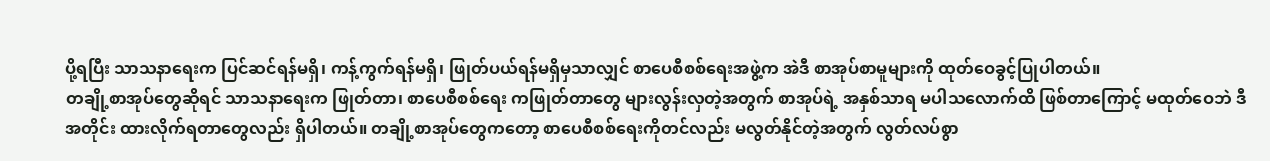ပို့ရပြီး သာသနာရေးက ပြင်ဆင်ရန်မရှိ၊ ကန့်ကွက်ရန်မရှိ၊ ဖြုတ်ပယ်ရန်မရှိမှသာလျှင် စာပေစီစစ်ရေးအဖွဲ့က အဲဒီ စာအုပ်စာမူများကို ထုတ်ဝေခွင့်ပြုပါတယ်။
တချို့စာအုပ်တွေဆိုရင် သာသနာရေးက ဖြုတ်တာ၊ စာပေစီစစ်ရေး ကဖြုတ်တာတွေ များလွန်းလှတဲ့အတွက် စာအုပ်ရဲ့ အနှစ်သာရ မပါသလောက်ထိ ဖြစ်တာကြောင့် မထုတ်ဝေဘဲ ဒီအတိုင်း ထားလိုက်ရတာတွေလည်း ရှိပါတယ်။ တချို့စာအုပ်တွေကတော့ စာပေစီစစ်ရေးကိုတင်လည်း မလွတ်နိုင်တဲ့အတွက် လွတ်လပ်စွာ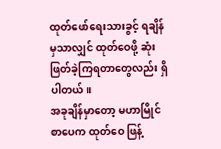ထုတ်ဖော်ရေးသားခွင့် ရချိန်မှသာလျှင် ထုတ်ဝေဖို့ ဆုံးဖြတ်ခဲ့ကြရတာတွေလည်း ရှိပါတယ်။
အခုချိန်မှာတော့ မဟာမြိုင်စာပေက ထုတ်ဝေ ဖြန့်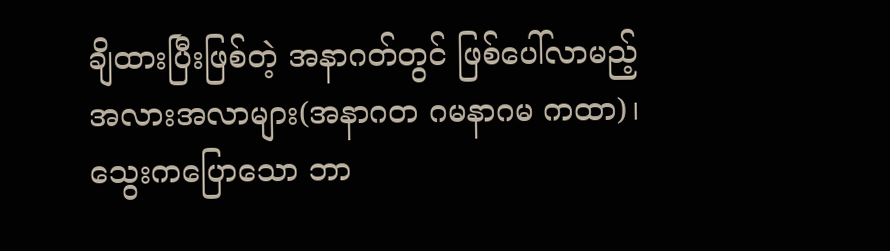ချိထားပြီးဖြစ်တဲ့ အနာဂတ်တွင် ဖြစ်ပေါ်လာမည့် အလားအလာများ(အနာဂတ ဂမနာဂမ ကထာ)၊ သွေးကပြောသော ဘာ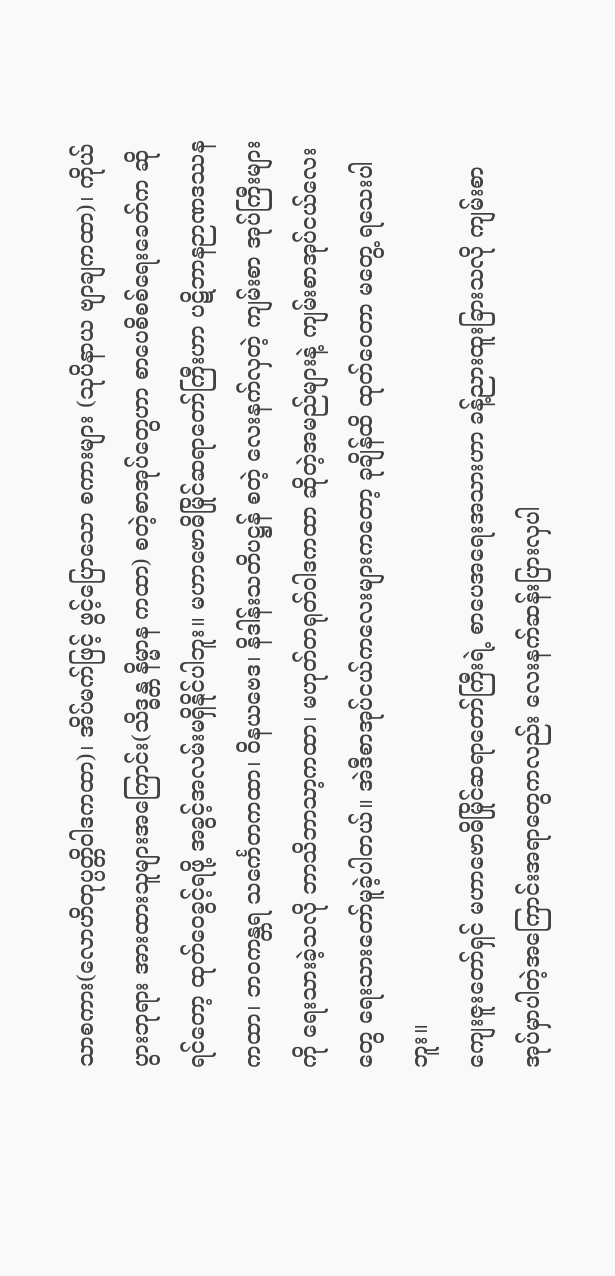သာစကား(လောဟိတုပ္ပတ္တိဝါဒကထာ)၊ အိပ်မက်ဖြင့် ဖွင့်ပြောသော စကားများ (သုပိနာယ ဗျာချကထာ)၊ ကိုယ်ပွားဘုရား အားထားသူများအကြောင်း(သိဒ္ဓန္တ နိမ္မာန ကထာ) စတဲ့စာအုပ်တွေဟာ စာပေစိစစ်ရေးခေတ်က ဆိုရင်တော့ ထုတ်ဝေခွင့်ရဖို့ အခွင့်အလမ်းမရှိနိုင်ပါဘူး။ မဟာဗောဓိမြိုင်ဆရာတော်ကြီးဟာ ပဋိဘာနဉာဏဒဿနကထာ၊ ဘဝကန္တရ သင်္ကေတကထာ၊ ဝိနယဗေဒ၊ နိဒါန်းသတိပဋ္ဌန် စတဲ့ လေးနက်လှတဲ့ ကျမ်းစာ အုပ်ကြီးများကို ရေးသားခဲ့သလို ဘာသိဘာသာ့ကထာ၊ မဟုတ်တရုတ်ဝါဒကထာ ဆိုတဲ့အမည်များနဲ့ ကျမ်းစာအုပ်ငယ်လေးတွေ ရေးသားတော်မူခဲ့ပါတယ်။ အဲဒီစာအုပ်ငယ်ကလေးများကတော့ ခုချိန်ထိ ထုတ်ဝေတာ မတွေ့ ရသေးပါဘူး။
ကျေးဇူးတော်ရှင် မဟာဗောဓိမြိုင်ဆရာတော်ကြီးရဲ့ စာပေအရေးအသားဟာ ခန့်ညားထူးခြားသလို ကျမ်းစာအုပ်မှာပါတဲ့အကြောင်းအရာတွေကလည်း လေးနက်ဆန်းပြားလှပါ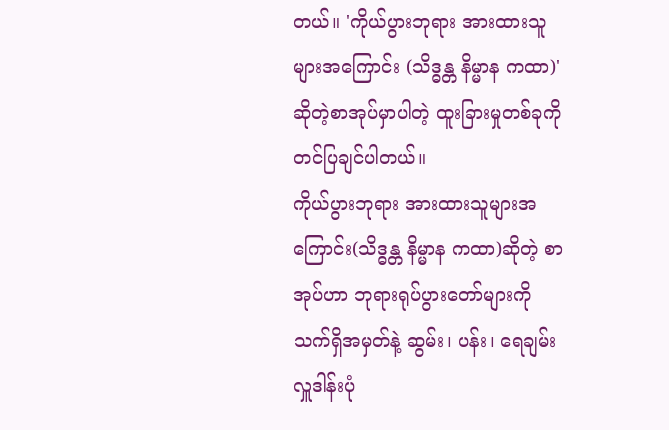တယ်။ 'ကိုယ်ပွားဘုရား အားထားသူများအကြောင်း (သိဒ္ဓန္တ နိမ္မာန ကထာ)' ဆိုတဲ့စာအုပ်မှာပါတဲ့ ထူးခြားမှုတစ်ခုကို တင်ပြချင်ပါတယ်။
ကိုယ်ပွားဘုရား အားထားသူများအကြောင်း(သိဒ္ဓန္တ နိမ္မာန ကထာ)ဆိုတဲ့ စာအုပ်ဟာ ဘုရားရုပ်ပွားတော်များကို သက်ရှိအမှတ်နဲ့ ဆွမ်း၊ ပန်း၊ ရေချမ်း လှူဒါန်းပုံ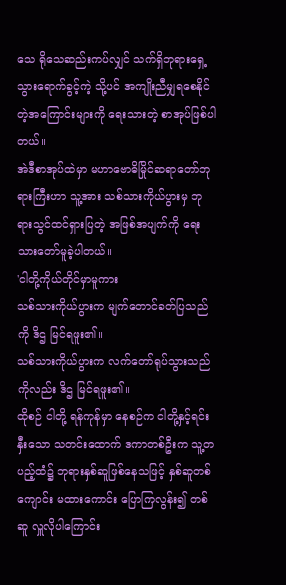သေ ရိုသေဆည်းကပ်လျှင် သက်ရှိဘုရားရှေ့ သွားရောက်ခွင့်ကဲ့ သို့ပင် အကျိုးညီမျှရစေနိုင်တဲ့အကြောင်းများကို ရေးသားတဲ့ စာအုပ်ဖြစ်ပါတယ်။
အဲဒီစာအုပ်ထဲမှာ မဟာဗောဓိမြိုင်ဆရာတော်ဘုရားကြီးဟာ သူ့အား သစ်သားကိုယ်ပွားမှ ဘုရားသွင်ထင်ရှားပြတဲ့ အဖြစ်အပျက်ကို ရေးသားတော်မူခဲ့ပါတယ်။
'ငါတို့ကိုယ်တိုင်မှာမူကား
သစ်သားကိုယ်ပွားက မျက်တောင်ခတ်ပြသည်ကို ဒိဌ မြင်ရဖူး၏။
သစ်သားကိုယ်ပွားက လက်တော်ရုပ်သွားသည်ကိုလည်း ဒိဌ မြင်ရဖူး၏။
ထိုစဉ် ငါတို့ ရန်ကုန်မှာ နေစဉ်က ငါတို့နှင့်ရင်းနှီးသော သတင်းထောက် ဒကာတစ်ဦးက သူ့တပည့်ထံ၌ ဘုရားနှစ်ဆူဖြစ်နေသဖြင့် နှစ်ဆူတစ်ကျောင်း မထားကောင်း ပြောကြလွန်း၍ တစ်ဆူ လှူလိုပါကြောင်း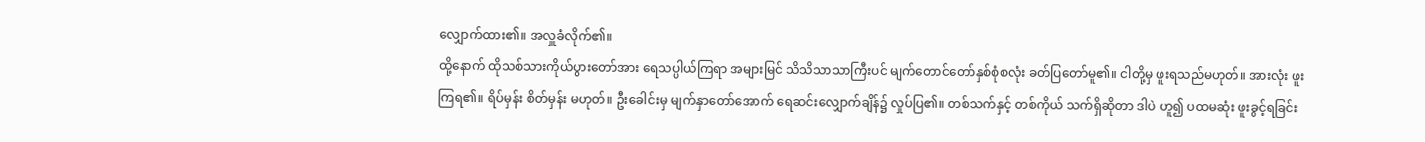လျှောက်ထား၏။ အလှူခံလိုက်၏။
ထို့နောက် ထိုသစ်သားကိုယ်ပွားတော်အား ရေသပ္ပါယ်ကြရာ အများမြင် သိသိသာသာကြီးပင် မျက်တောင်တော်နှစ်စုံစလုံး ခတ်ပြတော်မူ၏။ ငါတို့မှ ဖူးရသည်မဟုတ်။ အားလုံး ဖူးကြရ၏။ ရိပ်မှန်း စိတ်မှန်း မဟုတ်။ ဦးခေါင်းမှ မျက်နှာတော်အောက် ရေဆင်းလျှောက်ချိန်၌ လှုပ်ပြ၏။ တစ်သက်နှင့် တစ်ကိုယ် သက်ရှိဆိုတာ ဒါပဲ ဟူ၍ ပထမဆုံး ဖူးခွင့်ရခြင်း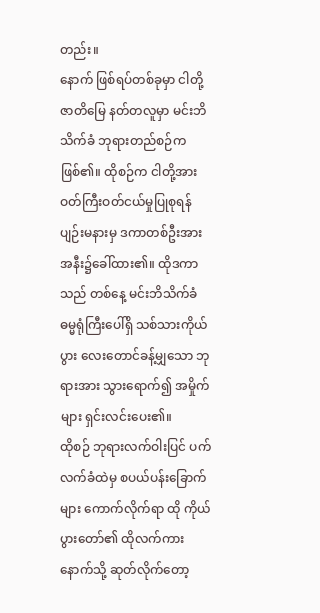တည်း။
နောက် ဖြစ်ရပ်တစ်ခုမှာ ငါတို့ဇာတိမြေ နတ်တလူမှာ မင်းဘိသိက်ခံ ဘုရားတည်စဉ်က ဖြစ်၏။ ထိုစဉ်က ငါတို့အား ဝတ်ကြီးဝတ်ငယ်မှုပြုစုရန် ပျဉ်းမနားမှ ဒကာတစ်ဦးအား အနီး၌ခေါ်ထား၏။ ထိုဒကာသည် တစ်နေ့ မင်းဘိသိက်ခံ ဓမ္မရုံကြီးပေါ်ရှိ သစ်သားကိုယ်ပွား လေးတောင်ခန့်မျှသော ဘုရားအား သွားရောက်၍ အမှိုက်များ ရှင်းလင်းပေး၏။
ထိုစဉ် ဘုရားလက်ဝါးပြင် ပက်လက်ခံထဲမှ စပယ်ပန်းခြောက်များ ကောက်လိုက်ရာ ထို ကိုယ်ပွားတော်၏ ထိုလက်ကား နောက်သို့ ဆုတ်လိုက်တော့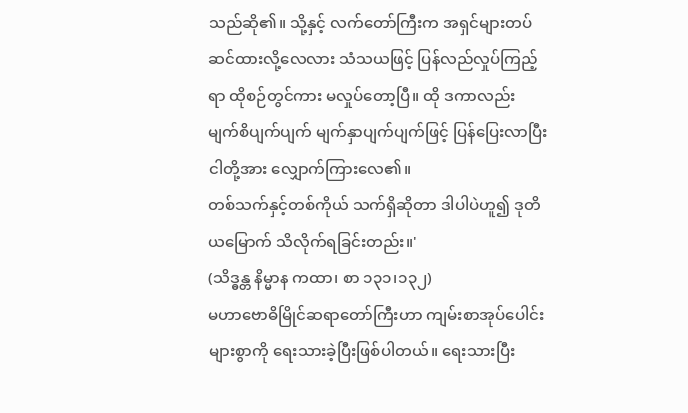သည်ဆို၏။ သို့နှင့် လက်တော်ကြီးက အရှင်များတပ်ဆင်ထားလို့လေလား သံသယဖြင့် ပြန်လည်လှုပ်ကြည့်ရာ ထိုစဉ်တွင်ကား မလှုပ်တော့ပြီ။ ထို ဒကာလည်း မျက်စိပျက်ပျက် မျက်နှာပျက်ပျက်ဖြင့် ပြန်ပြေးလာပြီး ငါတို့အား လျှောက်ကြားလေ၏။
တစ်သက်နှင့်တစ်ကိုယ် သက်ရှိဆိုတာ ဒါပါပဲဟူ၍ ဒုတိယမြောက် သိလိုက်ရခြင်းတည်း။'
(သိဒ္ဓန္တ နိမ္မာန ကထာ၊ စာ ၁၃၁၊၁၃၂)
မဟာဗောဓိမြိုင်ဆရာတော်ကြီးဟာ ကျမ်းစာအုပ်ပေါင်းများစွာကို ရေးသားခဲ့ပြီးဖြစ်ပါတယ်။ ရေးသားပြီး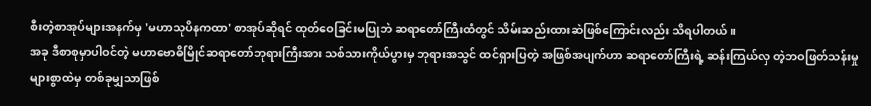စီးတဲ့စာအုပ်များအနက်မှ 'မဟာသုပိနကထာ' စာအုပ်ဆိုရင် ထုတ်ဝေခြင်းမပြုဘဲ ဆရာတော်ကြီးထံတွင် သိမ်းဆည်းထားဆဲဖြစ်ကြောင်းလည်း သိရပါတယ်။
အခု ဒီစာစုမှာပါဝင်တဲ့ မဟာဗောဓိမြိုင်ဆရာတော်ဘုရားကြီးအား သစ်သားကိုယ်ပွားမှ ဘုရားအသွင် ထင်ရှားပြတဲ့ အဖြစ်အပျက်ဟာ ဆရာတော်ကြီးရဲ့ ဆန်းကြယ်လှ တဲ့ဘဝဖြတ်သန်းမှုများစွာထဲမှ တစ်ခုမျှသာဖြစ်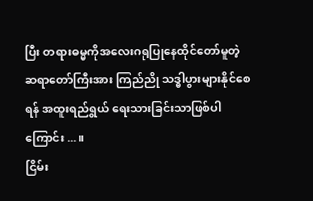ပြီး တရားဓမ္မကိုအလေးဂရုပြုနေထိုင်တော်မူတဲ့ ဆရာတော်ကြီးအား ကြည်ညို သဒ္ဓါပွားများနိုင်စေရန် အထူးရည်ရွယ် ရေးသားခြင်းသာဖြစ်ပါကြောင်း ...။
ငြိမ်း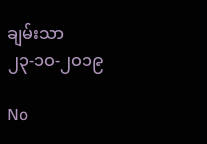ချမ်းသာ
၂၃-၁ဝ-၂ဝ၁၉

No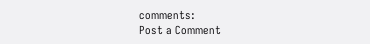comments:
Post a Comment